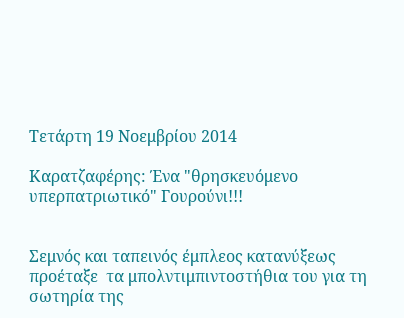Τετάρτη 19 Νοεμβρίου 2014

Καρατζαφέρης: Ένα "θρησκευόμενο υπερπατριωτικό" Γουρούνι!!!


Σεμνός και ταπεινός έμπλεος κατανύξεως προέταξε  τα μπολντιμπιντοστήθια του για τη σωτηρία της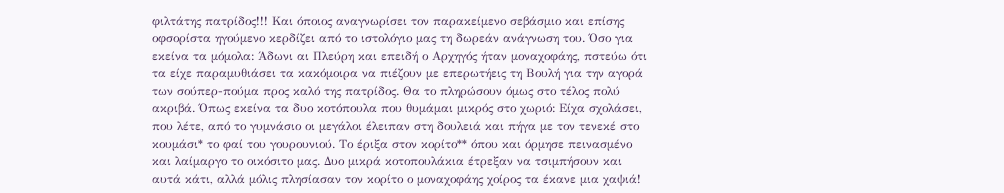φιλτάτης πατρίδος!!! Και όποιος αναγνωρίσει τον παρακείμενο σεβάσμιο και επίσης  οφσορίστα ηγούμενο κερδίζει από το ιστολόγιο μας τη δωρεάν ανάγνωση του. Όσο για εκείνα τα μόμολα: Άδωνι αι Πλεύρη και επειδή ο Αρχηγός ήταν μοναχοφάης, πστεύω ότι τα είχε παραμυθιάσει τα κακόμοιρα να πιέζουν με επερωτήεις τη Βουλή για την αγορά των σούπερ-πούμα προς καλό της πατρίδος. Θα το πληρώσουν όμως στο τέλος πολύ ακριβά. Όπως εκείνα τα δυο κοτόπουλα που θυμάμαι μικρός στο χωριό: Είχα σχολάσει, που λέτε, από το γυμνάσιο οι μεγάλοι έλειπαν στη δουλειά και πήγα με τον τενεκέ στο κουμάσι* το φαί του γουρουνιού. Το έριξα στον κορίτο** όπου και όρμησε πεινασμένο και λαίμαργο το οικόσιτο μας. Δυο μικρά κοτοπουλάκια έτρεξαν να τσιμπήσουν και αυτά κάτι, αλλά μόλις πλησίασαν τον κορίτο ο μοναχοφάης χοίρος τα έκανε μια χαψιά!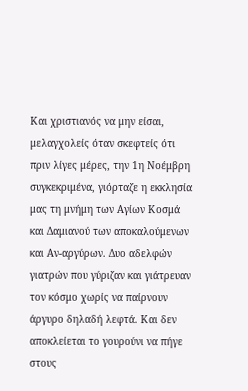Και χριστιανός να μην είσαι,  μελαγχολείς όταν σκεφτείς ότι πριν λίγες μέρες, την 1η Νοέμβρη συγκεκριμένα, γιόρταζε η εκκλησία μας τη μνήμη των Αγίων Κοσμά και Δαμιανού των αποκαλούμενων και Αν-αργύρων. Δυο αδελφών γιατρών που γύριζαν και γιάτρευαν τον κόσμο χωρίς να παίρνουν άργυρο δηλαδή λεφτά. Και δεν αποκλείεται το γουρούνι να πήγε στους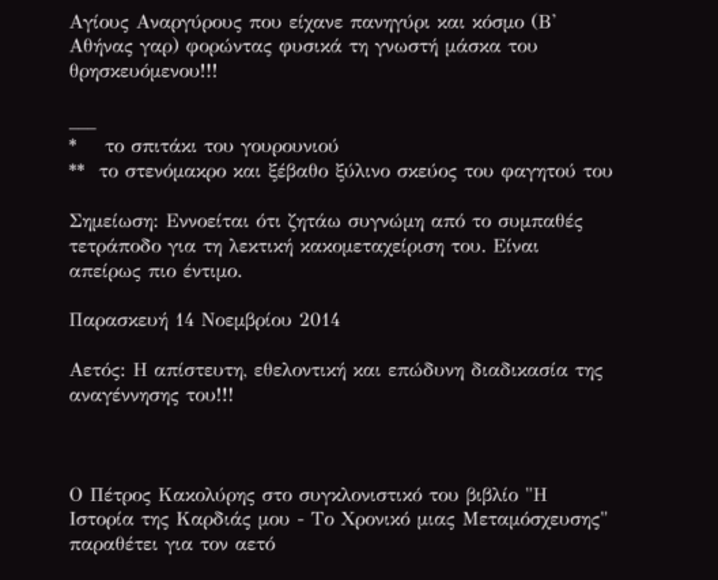Αγίους Αναργύρους που είχανε πανηγύρι και κόσμο (Β' Αθήνας γαρ) φορώντας φυσικά τη γνωστή μάσκα του θρησκευόμενου!!!

___
*    το σπιτάκι του γουρουνιού
**  το στενόμακρο και ξέβαθο ξύλινο σκεύος του φαγητού του

Σημείωση: Εννοείται ότι ζητάω συγνώμη από το συμπαθές τετράποδο για τη λεκτική κακομεταχείριση του. Είναι απείρως πιο έντιμο.

Παρασκευή 14 Νοεμβρίου 2014

Αετός: Η απίστευτη, εθελοντική και επώδυνη διαδικασία της αναγέννησης του!!!



Ο Πέτρος Κακολύρης στο συγκλονιστικό του βιβλίο "Η Ιστορία της Καρδιάς μου - Το Χρονικό μιας Μεταμόσχευσης" παραθέτει για τον αετό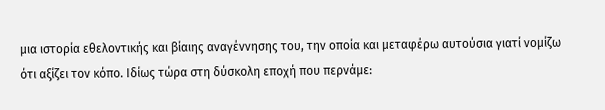μια ιστορία εθελοντικής και βίαιης αναγέννησης του, την οποία και μεταφέρω αυτούσια γιατί νομίζω ότι αξίζει τον κόπο. Ιδίως τώρα στη δύσκολη εποχή που περνάμε: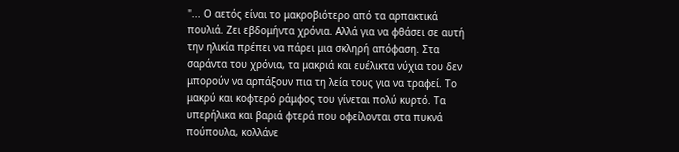"... Ο αετός είναι το μακροβιότερο από τα αρπακτικά πουλιά. Ζει εβδομήντα χρόνια. Αλλά για να φθάσει σε αυτή την ηλικία πρέπει να πάρει μια σκληρή απόφαση. Στα σαράντα του χρόνια, τα μακριά και ευέλικτα νύχια του δεν μπορούν να αρπάξουν πια τη λεία τους για να τραφεί. Το μακρύ και κοφτερό ράμφος του γίνεται πολύ κυρτό. Τα υπερήλικα και βαριά φτερά που οφείλονται στα πυκνά πούπουλα, κολλάνε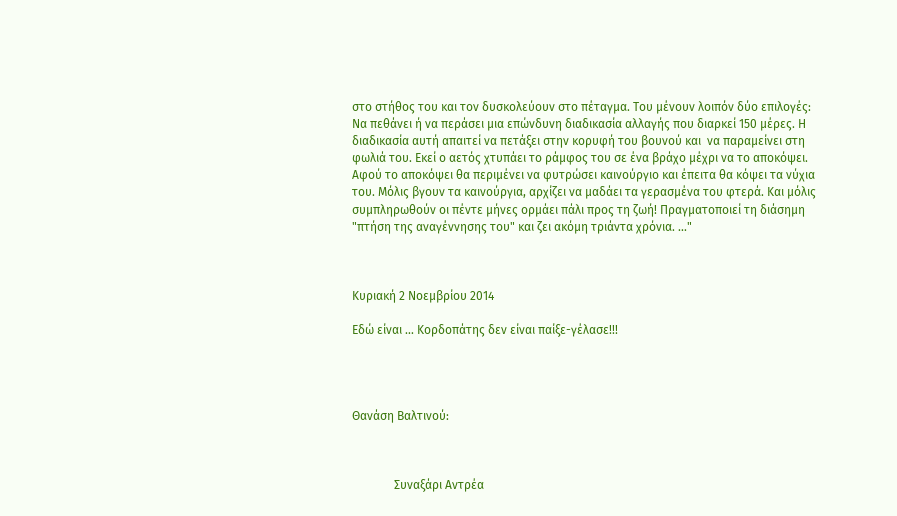στο στήθος του και τον δυσκολεύουν στο πέταγμα. Του μένουν λοιπόν δύο επιλογές: Να πεθάνει ή να περάσει μια επώνδυνη διαδικασία αλλαγής που διαρκεί 150 μέρες. Η διαδικασία αυτή απαιτεί να πετάξει στην κορυφή του βουνού και  να παραμείνει στη φωλιά του. Εκεί ο αετός χτυπάει το ράμφος του σε ένα βράχο μέχρι να το αποκόψει. Αφού το αποκόψει θα περιμένει να φυτρώσει καινούργιο και έπειτα θα κόψει τα νύχια του. Μόλις βγουν τα καινούργια, αρχίζει να μαδάει τα γερασμένα του φτερά. Και μόλις συμπληρωθούν οι πέντε μήνες ορμάει πάλι προς τη ζωή! Πραγματοποιεί τη διάσημη "πτήση της αναγέννησης του" και ζει ακόμη τριάντα χρόνια. ..."



Κυριακή 2 Νοεμβρίου 2014

Εδώ είναι ... Κορδοπάτης δεν είναι παίξε-γέλασε!!!




Θανάση Βαλτινού:



              Συναξάρι Αντρέα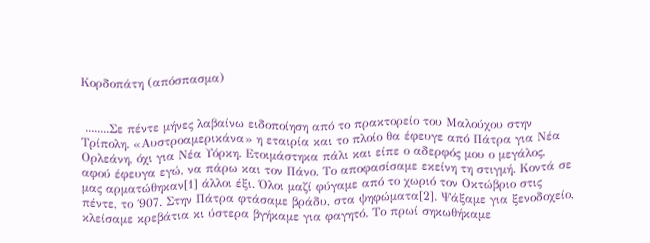Κορδοπάτη (απόσπασμα)


 ........Σε πέντε μήνες λαβαίνω ειδοποίηση από το πρακτορείο του Μαλούχου στην Τρίπολη. «Αυστροαμερικάνα» η εταιρία και το πλοίο θα έφευγε από Πάτρα για Νέα Ορλεάνη, όχι για Νέα Υόρκη. Ετοιμάστηκα πάλι και είπε ο αδερφός μου ο μεγάλος, αφού έφευγα εγώ, να πάρω και τον Πάνο. Το αποφασίσαμε εκείνη τη στιγμή. Κοντά σε μας αρματώθηκαν[1] άλλοι έξι. Όλοι μαζί φύγαμε από το χωριό τον Οκτώβριο στις πέντε, το ΄907. Στην Πάτρα φτάσαμε βράδυ, στα ψηφώματα[2]. Ψάξαμε για ξενοδοχείο, κλείσαμε κρεβάτια κι ύστερα βγήκαμε για φαγητό. Το πρωί σηκωθήκαμε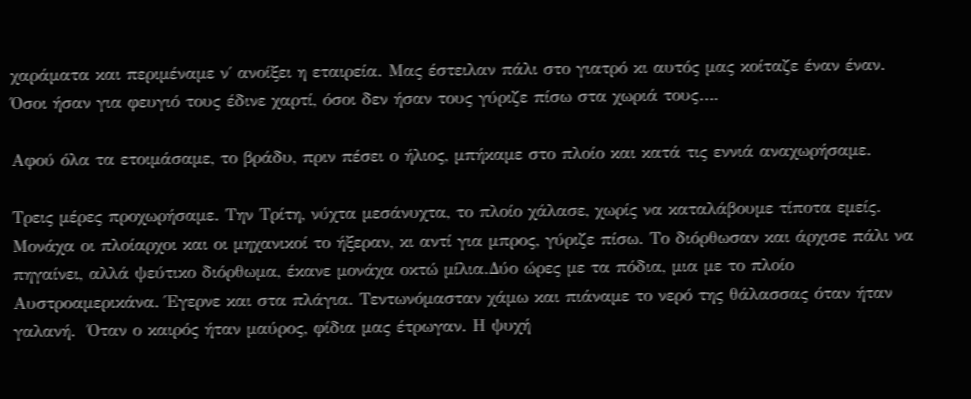χαράματα και περιμέναμε ν΄ ανοίξει η εταιρεία. Μας έστειλαν πάλι στο γιατρό κι αυτός μας κοίταζε έναν έναν.  Όσοι ήσαν για φευγιό τους έδινε χαρτί, όσοι δεν ήσαν τους γύριζε πίσω στα χωριά τους….

Αφού όλα τα ετοιμάσαμε, το βράδυ, πριν πέσει ο ήλιος, μπήκαμε στο πλοίο και κατά τις εννιά αναχωρήσαμε.

Τρεις μέρες προχωρήσαμε. Την Τρίτη, νύχτα μεσάνυχτα, το πλοίο χάλασε, χωρίς να καταλάβουμε τίποτα εμείς. Μονάχα οι πλοίαρχοι και οι μηχανικοί το ήξεραν, κι αντί για μπρος, γύριζε πίσω. Το διόρθωσαν και άρχισε πάλι να πηγαίνει, αλλά ψεύτικο διόρθωμα, έκανε μονάχα οκτώ μίλια.Δύο ώρες με τα πόδια, μια με το πλοίο Αυστροαμερικάνα. Έγερνε και στα πλάγια. Τεντωνόμασταν χάμω και πιάναμε το νερό της θάλασσας όταν ήταν γαλανή.  Όταν ο καιρός ήταν μαύρος, φίδια μας έτρωγαν. Η ψυχή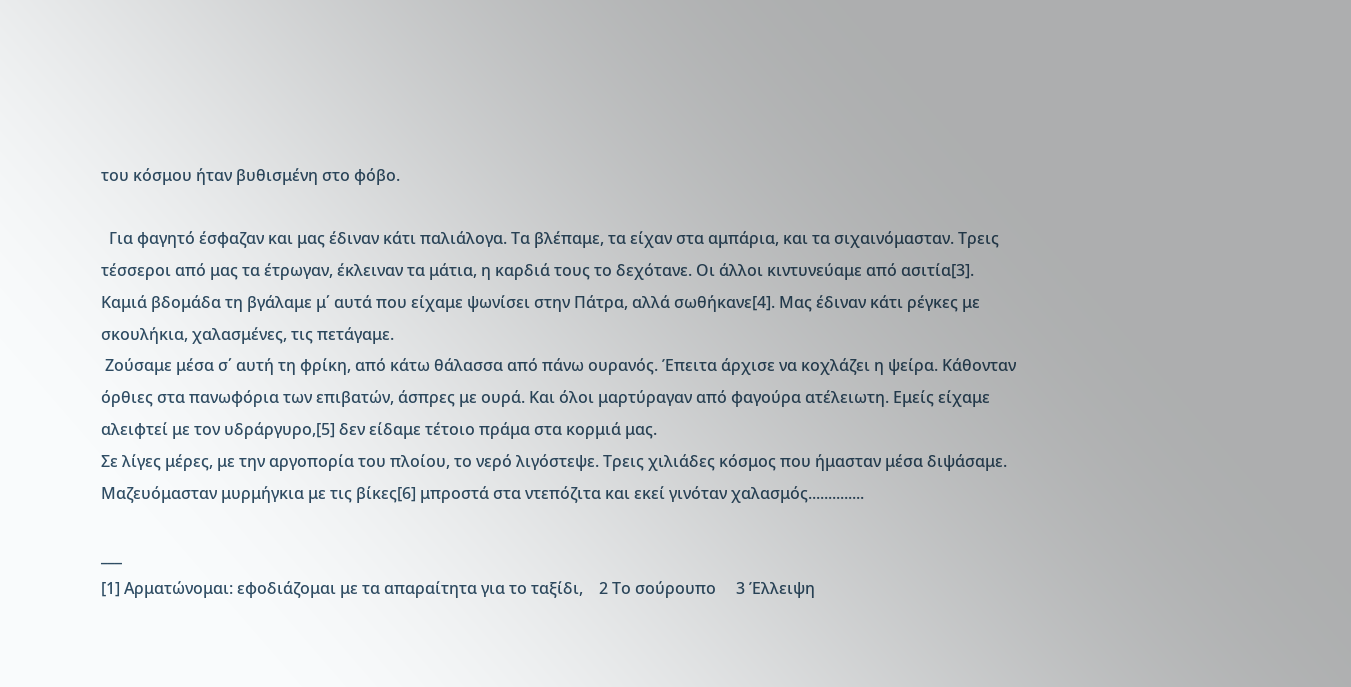του κόσμου ήταν βυθισμένη στο φόβο.

  Για φαγητό έσφαζαν και μας έδιναν κάτι παλιάλογα. Τα βλέπαμε, τα είχαν στα αμπάρια, και τα σιχαινόμασταν. Τρεις τέσσεροι από μας τα έτρωγαν, έκλειναν τα μάτια, η καρδιά τους το δεχότανε. Οι άλλοι κιντυνεύαμε από ασιτία[3].  Καμιά βδομάδα τη βγάλαμε μ΄ αυτά που είχαμε ψωνίσει στην Πάτρα, αλλά σωθήκανε[4]. Μας έδιναν κάτι ρέγκες με σκουλήκια, χαλασμένες, τις πετάγαμε.
 Ζούσαμε μέσα σ΄ αυτή τη φρίκη, από κάτω θάλασσα από πάνω ουρανός. Έπειτα άρχισε να κοχλάζει η ψείρα. Κάθονταν όρθιες στα πανωφόρια των επιβατών, άσπρες με ουρά. Και όλοι μαρτύραγαν από φαγούρα ατέλειωτη. Εμείς είχαμε αλειφτεί με τον υδράργυρο,[5] δεν είδαμε τέτοιο πράμα στα κορμιά μας.
Σε λίγες μέρες, με την αργοπορία του πλοίου, το νερό λιγόστεψε. Τρεις χιλιάδες κόσμος που ήμασταν μέσα διψάσαμε. Μαζευόμασταν μυρμήγκια με τις βίκες[6] μπροστά στα ντεπόζιτα και εκεί γινόταν χαλασμός..............

___
[1] Αρματώνομαι: εφοδιάζομαι με τα απαραίτητα για το ταξίδι,    2 Το σούρουπo     3 Έλλειψη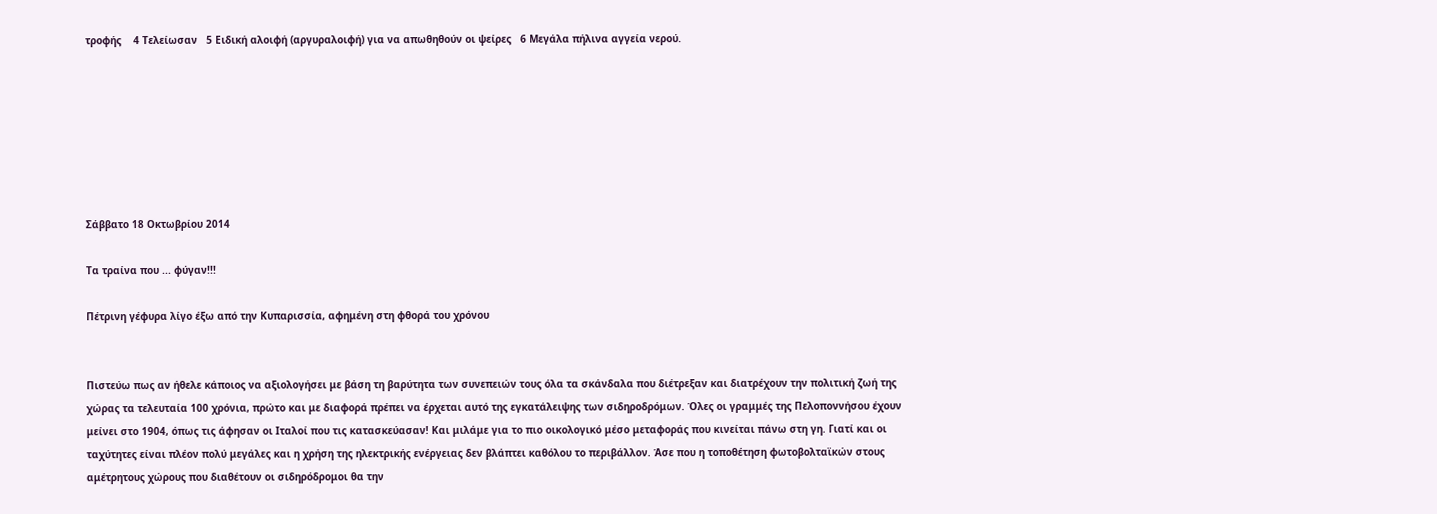τροφής    4 Τελείωσαν   5 Ειδική αλοιφή (αργυραλοιφή) για να απωθηθούν οι ψείρες   6 Μεγάλα πήλινα αγγεία νερού.







Σάββατο 18 Οκτωβρίου 2014

Τα τραίνα που ... φύγαν!!!

Πέτρινη γέφυρα λίγο έξω από την Κυπαρισσία, αφημένη στη φθορά του χρόνου


Πιστεύω πως αν ήθελε κάποιος να αξιολογήσει με βάση τη βαρύτητα των συνεπειών τους όλα τα σκάνδαλα που διέτρεξαν και διατρέχουν την πολιτική ζωή της χώρας τα τελευταία 100 χρόνια, πρώτο και με διαφορά πρέπει να έρχεται αυτό της εγκατάλειψης των σιδηροδρόμων. Όλες οι γραμμές της Πελοποννήσου έχουν μείνει στο 1904, όπως τις άφησαν οι Ιταλοί που τις κατασκεύασαν! Και μιλάμε για το πιο οικολογικό μέσο μεταφοράς που κινείται πάνω στη γη. Γιατί και οι ταχύτητες είναι πλέον πολύ μεγάλες και η χρήση της ηλεκτρικής ενέργειας δεν βλάπτει καθόλου το περιβάλλον. Άσε που η τοποθέτηση φωτοβολταϊκών στους αμέτρητους χώρους που διαθέτουν οι σιδηρόδρομοι θα την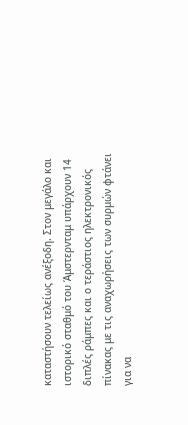καταστήσουν τελείως ανέξοδη. Στον μεγάλο και ιστορικό σταθμό του Άμστερνταμ υπάρχουν 14 διπλές ράμπες και ο τεράστιος ηλεκτρονικός πίνακας με τις αναχωρήσεις των συρμών φτάνει για να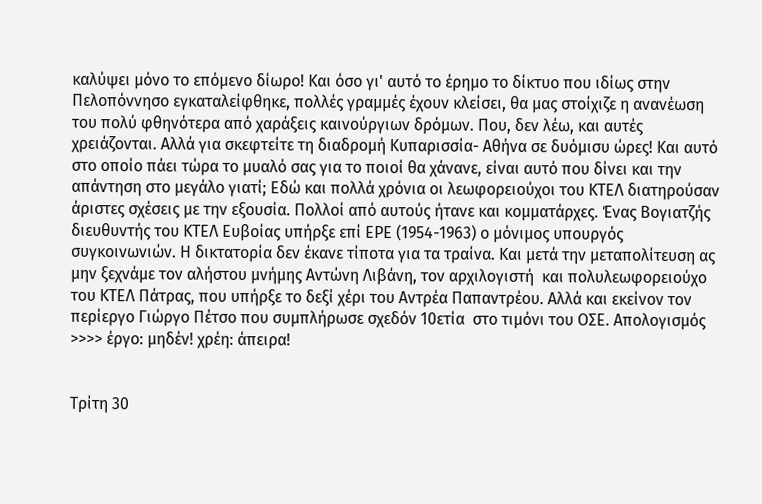καλύψει μόνο το επόμενο δίωρο! Και όσο γι' αυτό το έρημο το δίκτυο που ιδίως στην Πελοπόννησο εγκαταλείφθηκε, πολλές γραμμές έχουν κλείσει, θα μας στοίχιζε η ανανέωση του πολύ φθηνότερα από χαράξεις καινούργιων δρόμων. Που, δεν λέω, και αυτές χρειάζονται. Αλλά για σκεφτείτε τη διαδρομή Κυπαρισσία- Αθήνα σε δυόμισυ ώρες! Και αυτό στο οποίο πάει τώρα το μυαλό σας για το ποιοί θα χάνανε, είναι αυτό που δίνει και την απάντηση στο μεγάλο γιατί; Εδώ και πολλά χρόνια οι λεωφορειούχοι του ΚΤΕΛ διατηρούσαν άριστες σχέσεις με την εξουσία. Πολλοί από αυτούς ήτανε και κομματάρχες. Ένας Βογιατζής διευθυντής του ΚΤΕΛ Ευβοίας υπήρξε επί ΕΡΕ (1954-1963) ο μόνιμος υπουργός συγκοινωνιών. Η δικτατορία δεν έκανε τίποτα για τα τραίνα. Και μετά την μεταπολίτευση ας μην ξεχνάμε τον αλήστου μνήμης Αντώνη Λιβάνη, τον αρχιλογιστή  και πολυλεωφορειούχο του ΚΤΕΛ Πάτρας, που υπήρξε το δεξί χέρι του Αντρέα Παπαντρέου. Αλλά και εκείνον τον περίεργο Γιώργο Πέτσο που συμπλήρωσε σχεδόν 10ετία  στο τιμόνι του ΟΣΕ. Απολογισμός >>>> έργο: μηδέν! χρέη: άπειρα!


Τρίτη 30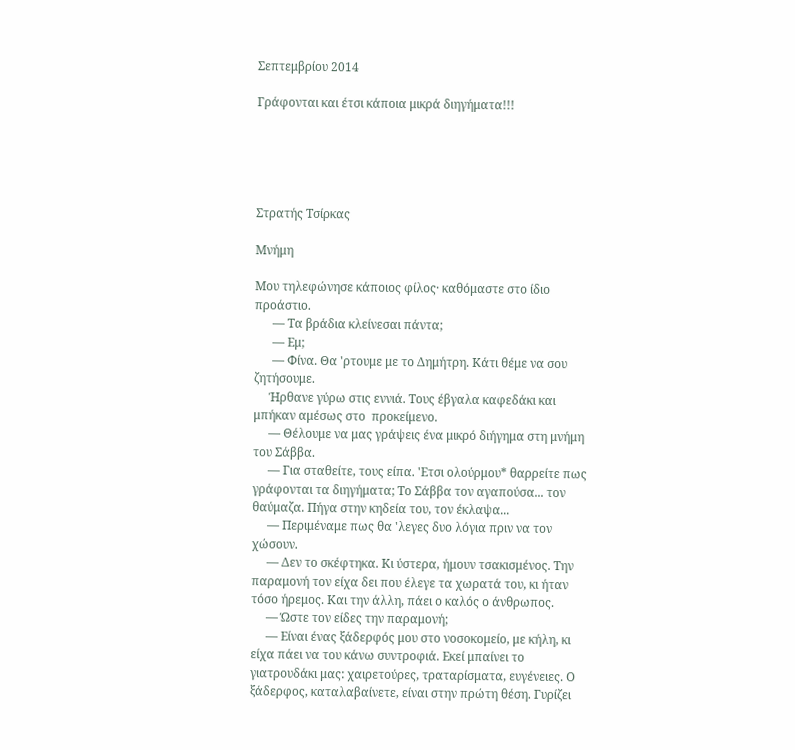Σεπτεμβρίου 2014

Γράφονται και έτσι κάποια μικρά διηγήματα!!!





Στρατής Τσίρκας

Μνήμη

Μου τηλεφώνησε κάποιος φίλος· καθόμαστε στο ίδιο προάστιο.
      — Τα βράδια κλείνεσαι πάντα;
      — Εμ;
      — Φίνα. Θα 'ρτουμε με το Δημήτρη. Κάτι θέμε να σου ζητήσουμε.
     Ήρθανε γύρω στις εννιά. Τους έβγαλα καφεδάκι και μπήκαν αμέσως στο  προκείμενο.
     — Θέλουμε να μας γράψεις ένα μικρό διήγημα στη μνήμη του Σάββα.
     — Για σταθείτε, τους είπα. 'Ετσι ολούρμου* θαρρείτε πως γράφονται τα διηγήματα; Το Σάββα τον αγαπούσα... τον θαύμαζα. Πήγα στην κηδεία του, τον έκλαψα...
     — Περιμέναμε πως θα 'λεγες δυο λόγια πριν να τον χώσουν.
     — Δεν το σκέφτηκα. Κι ύστερα, ήμουν τσακισμένος. Την παραμονή τον είχα δει που έλεγε τα χωρατά του, κι ήταν τόσο ήρεμος. Και την άλλη, πάει ο καλός ο άνθρωπος.
     — Ώστε τον είδες την παραμονή;
     — Είναι ένας ξάδερφός μου στο νοσοκομείο, με κήλη, κι είχα πάει να του κάνω συντροφιά. Εκεί μπαίνει το γιατρουδάκι μας: χαιρετούρες, τραταρίσματα, ευγένειες. Ο ξάδερφος, καταλαβαίνετε, είναι στην πρώτη θέση. Γυρίζει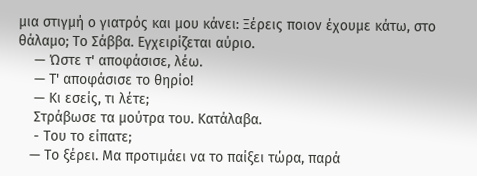μια στιγμή ο γιατρός και μου κάνει: Ξέρεις ποιον έχουμε κάτω, στο θάλαμο; Το Σάββα. Εγχειρίζεται αύριο.
    — Ώστε τ' αποφάσισε, λέω.
    — Τ' αποφάσισε το θηρίο!
    — Κι εσείς, τι λέτε;
    Στράβωσε τα μούτρα του. Κατάλαβα.
    - Του το είπατε;
   — Το ξέρει. Μα προτιμάει να το παίξει τώρα, παρά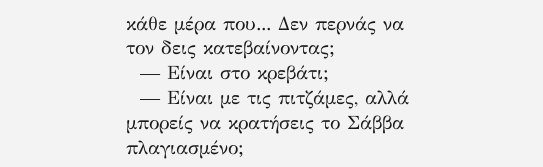κάθε μέρα που... Δεν περνάς να τον δεις κατεβαίνοντας;
  — Είναι στο κρεβάτι;
  — Είναι με τις πιτζάμες, αλλά μπορείς να κρατήσεις το Σάββα πλαγιασμένο;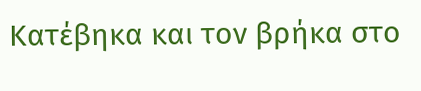Κατέβηκα και τον βρήκα στο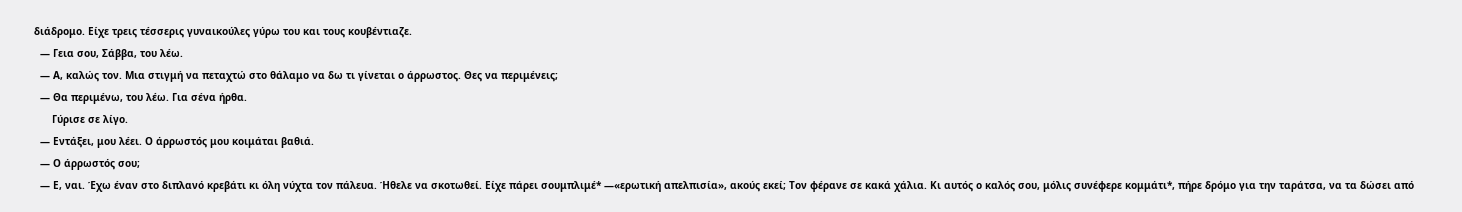διάδρομο. Είχε τρεις τέσσερις γυναικούλες γύρω του και τους κουβέντιαζε.
  — Γεια σου, Σάββα, του λέω.
  — Α, καλώς τον. Μια στιγμή να πεταχτώ στο θάλαμο να δω τι γίνεται ο άρρωστος. Θες να περιμένεις;
  — Θα περιμένω, του λέω. Για σένα ήρθα.
      Γύρισε σε λίγο.
  — Εντάξει, μου λέει. Ο άρρωστός μου κοιμάται βαθιά.
  — Ο άρρωστός σου;
  — Ε, ναι. Έχω έναν στο διπλανό κρεβάτι κι όλη νύχτα τον πάλευα. Ήθελε να σκοτωθεί. Είχε πάρει σουμπλιμέ* —«ερωτική απελπισία», ακούς εκεί; Τον φέρανε σε κακά χάλια. Κι αυτός ο καλός σου, μόλις συνέφερε κομμάτι*, πήρε δρόμο για την ταράτσα, να τα δώσει από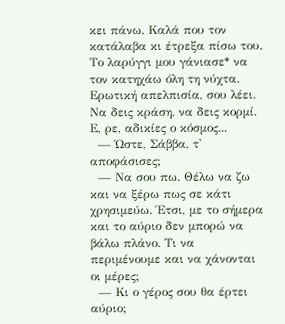κει πάνω. Καλά που τον κατάλαβα κι έτρεξα πίσω του. Το λαρύγγι μου γάνιασε* να τον κατηχάω όλη τη νύχτα. Ερωτική απελπισία, σου λέει. Να δεις κράση, να δεις κορμί. Ε, ρε, αδικίες ο κόσμος...
  — Ώστε, Σάββα, τ' αποφάσισες;
  — Να σου πω. Θέλω να ζω και να ξέρω πως σε κάτι χρησιμεύω. Έτσι, με το σήμερα και το αύριο δεν μπορώ να βάλω πλάνο. Τι να περιμένουμε και να χάνονται οι μέρες;
  — Κι ο γέρος σου θα έρτει αύριο;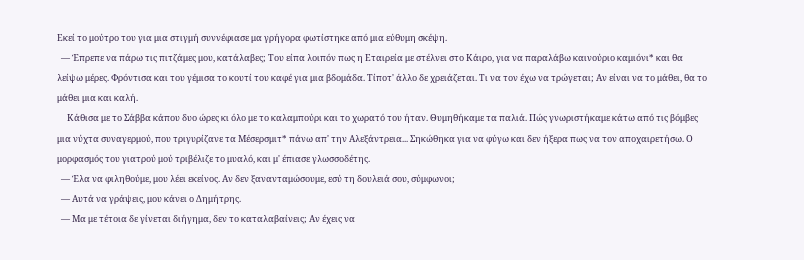Εκεί τo μούτρο του για μια στιγμή συννέφιασε μα γρήγορα φωτίστηκε από μια εύθυμη σκέψη.
  — Έπρεπε να πάρω τις πιτζάμες μου, κατάλαβες; Του είπα λοιπόν πως η Εταιρεία με στέλνει στο Κάιρο, για να παραλάβω καινούριο καμιόνι* και θα λείψω μέρες. Φρόντισα και του γέμισα το κουτί του καφέ για μια βδομάδα. Τίποτ' άλλο δε χρειάζεται. Τι να τον έχω να τρώγεται; Αν είναι να το μάθει, θα το μάθει μια και καλή.
     Κάθισα με το Σάββα κάπου δυο ώρες κι όλο με το καλαμπούρι και το χωρατό του ήταν. Θυμηθήκαμε τα παλιά. Πώς γνωριστήκαμε κάτω από τις βόμβες μια νύχτα συναγερμού, που τριγυρίζανε τα Μέσερσμιτ* πάνω απ' την Αλεξάντρεια... Σηκώθηκα για να φύγω και δεν ήξερα πως να τον αποχαιρετήσω. Ο μορφασμός του γιατρού μού τριβέλιζε το μυαλό, και μ' έπιασε γλωσσοδέτης.
  — Έλα να φιληθούμε, μου λέει εκείνος. Αν δεν ξανανταμώσουμε, εσύ τη δουλειά σου, σύμφωνοι;
  — Αυτά να γράψεις, μου κάνει ο Δημήτρης.
  — Μα με τέτοια δε γίνεται διήγημα, δεν το καταλαβαίνεις; Αν έχεις να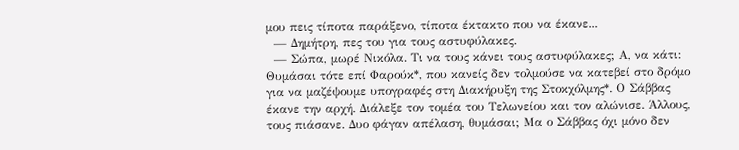μου πεις τίποτα παράξενο, τίποτα έκτακτο που να έκανε...
  — Δημήτρη, πες του για τους αστυφύλακες.
  — Σώπα, μωρέ Νικόλα. Τι να τους κάνει τους αστυφύλακες; Α, να κάτι: Θυμάσαι τότε επί Φαρούκ*, που κανείς δεν τολμούσε να κατεβεί στο δρόμο για να μαζέψουμε υπογραφές στη Διακήρυξη της Στοκχόλμης*. Ο Σάββας έκανε την αρχή. Διάλεξε τον τομέα του Τελωνείου και τον αλώνισε. Άλλους, τους πιάσανε. Δυο φάγαν απέλαση, θυμάσαι; Μα ο Σάββας όχι μόνο δεν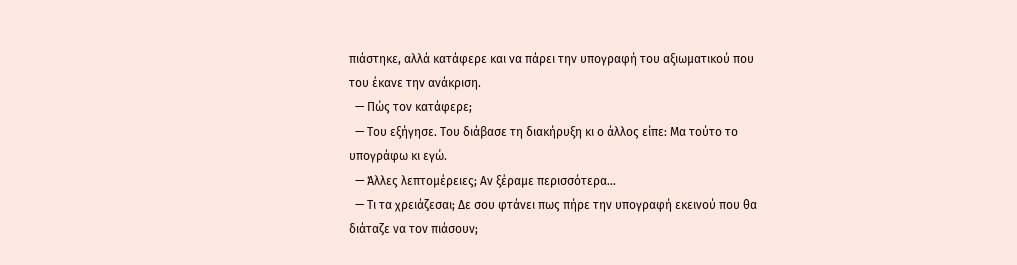πιάστηκε, αλλά κατάφερε και να πάρει την υπογραφή του αξιωματικού που του έκανε την ανάκριση.
  — Πώς τον κατάφερε;
  — Του εξήγησε. Του διάβασε τη διακήρυξη κι ο άλλος είπε: Μα τούτο το υπογράφω κι εγώ.
  — Άλλες λεπτομέρειες; Αν ξέραμε περισσότερα...
  — Τι τα χρειάζεσαι; Δε σου φτάνει πως πήρε την υπογραφή εκεινού που θα διάταζε να τον πιάσουν;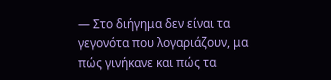— Στο διήγημα δεν είναι τα γεγονότα που λογαριάζουν, μα πώς γινήκανε και πώς τα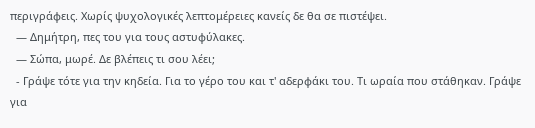περιγράφεις. Χωρίς ψυχολογικές λεπτομέρειες κανείς δε θα σε πιστέψει.
  — Δημήτρη, πες του για τους αστυφύλακες.
  — Σώπα, μωρέ. Δε βλέπεις τι σου λέει;
  - Γράψε τότε για την κηδεία. Για το γέρο του και τ' αδερφάκι του. Τι ωραία που στάθηκαν. Γράψε για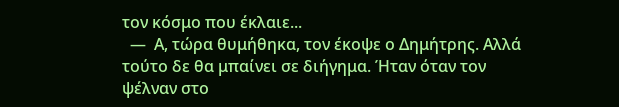τον κόσμο που έκλαιε...
  —  Α, τώρα θυμήθηκα, τον έκοψε ο Δημήτρης. Αλλά τούτο δε θα μπαίνει σε διήγημα. Ήταν όταν τον ψέλναν στο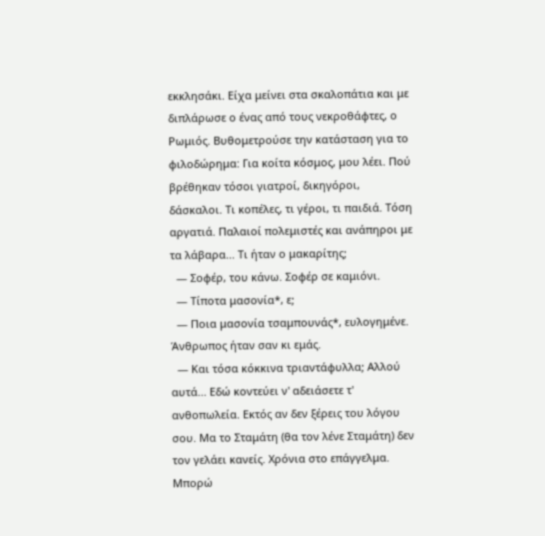εκκλησάκι. Είχα μείνει στα σκαλοπάτια και με διπλάρωσε ο ένας από τους νεκροθάφτες, ο Ρωμιός. Βυθομετρούσε την κατάσταση για το φιλοδώρημα: Για κοίτα κόσμος, μου λέει. Πού βρέθηκαν τόσοι γιατροί, δικηγόροι, δάσκαλοι. Τι κοπέλες, τι γέροι, τι παιδιά. Τόση αργατιά. Παλαιοί πολεμιστές και ανάπηροι με τα λάβαρα... Τι ήταν ο μακαρίτης;
  — Σοφέρ, του κάνω. Σοφέρ σε καμιόνι.
  — Τίποτα μασονία*, ε;
  — Ποια μασονία τσαμπουνάς*, ευλογημένε. Άνθρωπος ήταν σαν κι εμάς.
  — Και τόσα κόκκινα τριαντάφυλλα; Αλλού αυτά... Εδώ κοντεύει ν' αδειάσετε τ' ανθοπωλεία. Εκτός αν δεν ξέρεις του λόγου σου. Μα το Σταμάτη (θα τον λένε Σταμάτη) δεν τον γελάει κανείς. Χρόνια στο επάγγελμα. Μπορώ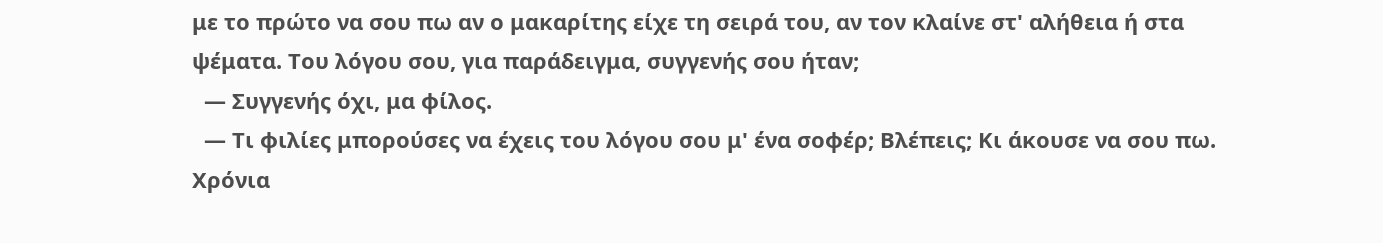με το πρώτο να σου πω αν ο μακαρίτης είχε τη σειρά του, αν τον κλαίνε στ' αλήθεια ή στα ψέματα. Του λόγου σου, για παράδειγμα, συγγενής σου ήταν;
  — Συγγενής όχι, μα φίλος.
  — Τι φιλίες μπορούσες να έχεις του λόγου σου μ' ένα σοφέρ; Βλέπεις; Κι άκουσε να σου πω. Χρόνια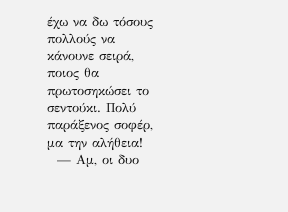έχω να δω τόσους πολλούς να κάνουνε σειρά, ποιος θα πρωτοσηκώσει το σεντούκι. Πολύ παράξενος σοφέρ, μα την αλήθεια!
  — Αμ, οι δυο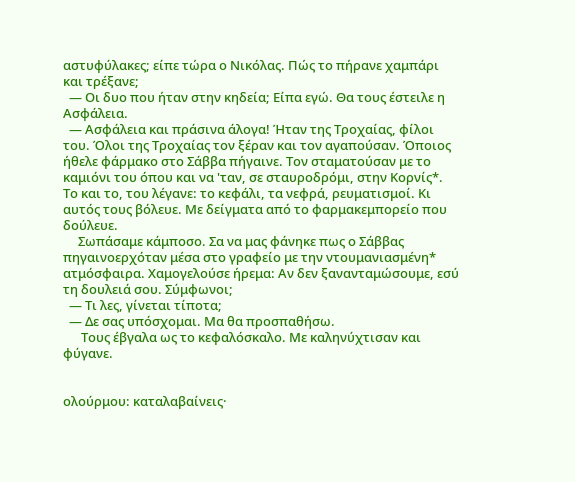αστυφύλακες; είπε τώρα ο Νικόλας. Πώς το πήρανε χαμπάρι και τρέξανε;
  — Οι δυο που ήταν στην κηδεία; Είπα εγώ. Θα τους έστειλε η Ασφάλεια.
  — Ασφάλεια και πράσινα άλογα! Ήταν της Τροχαίας, φίλοι του. Όλοι της Τροχαίας τον ξέραν και τον αγαπούσαν. Όποιος ήθελε φάρμακο στο Σάββα πήγαινε. Τον σταματούσαν με το καμιόνι του όπου και να 'ταν, σε σταυροδρόμι, στην Κορνίς*. Το και το, του λέγανε: το κεφάλι, τα νεφρά, ρευματισμοί. Κι αυτός τους βόλευε. Με δείγματα από το φαρμακεμπορείο που δούλευε.
     Σωπάσαμε κάμποσο. Σα να μας φάνηκε πως ο Σάββας πηγαινοερχόταν μέσα στο γραφείο με την ντουμανιασμένη* ατμόσφαιρα. Χαμογελούσε ήρεμα: Αν δεν ξανανταμώσουμε, εσύ τη δουλειά σου. Σύμφωνοι;
  — Τι λες, γίνεται τίποτα;
  — Δε σας υπόσχομαι. Μα θα προσπαθήσω.
      Τους έβγαλα ως το κεφαλόσκαλο. Με καληνύχτισαν και φύγανε.


ολούρμου: καταλαβαίνεις·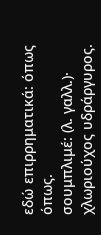εδώ επιρρηματικά: όπως όπως.
σουμπλιμέ: (λ. γαλλ.)· χλωριούχος υδράργυρος.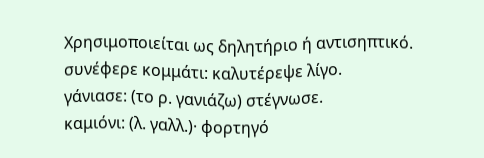Χρησιμοποιείται ως δηλητήριο ή αντισηπτικό.
συνέφερε κομμάτι: καλυτέρεψε λίγο.
γάνιασε: (το ρ. γανιάζω) στέγνωσε.
καμιόνι: (λ. γαλλ.)· φορτηγό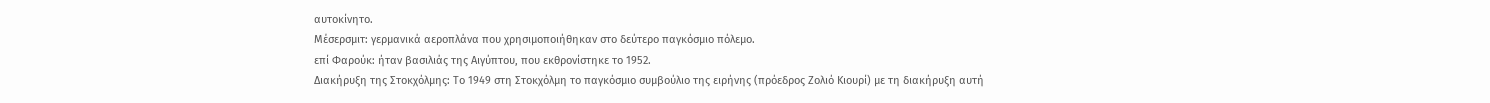αυτοκίνητο.
Μέσερσμιτ: γερμανικά αεροπλάνα που χρησιμοποιήθηκαν στο δεύτερο παγκόσμιο πόλεμο.
επί Φαρούκ: ήταν βασιλιάς της Αιγύπτου, που εκθρονίστηκε το 1952.
Διακήρυξη της Στοκχόλμης: Το 1949 στη Στοκχόλμη το παγκόσμιο συμβούλιο της ειρήνης (πρόεδρος Ζολιό Κιουρί) με τη διακήρυξη αυτή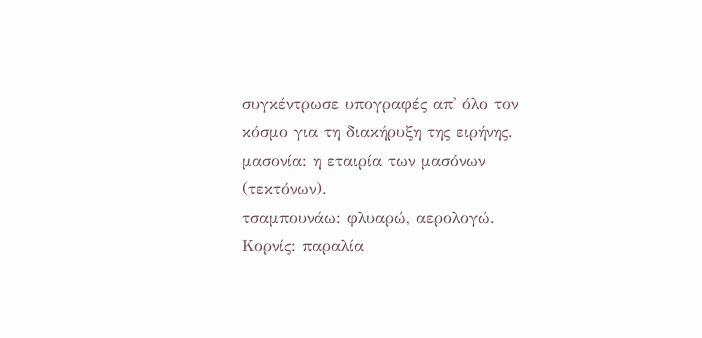συγκέντρωσε υπογραφές απ' όλο τον κόσμο για τη διακήρυξη της ειρήνης.
μασονία: η εταιρία των μασόνων (τεκτόνων).
τσαμπουνάω: φλυαρώ, αερολογώ.
Κορνίς: παραλία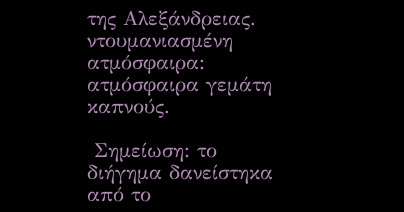της Αλεξάνδρειας.
ντουμανιασμένη ατμόσφαιρα: ατμόσφαιρα γεμάτη καπνούς.

 Σημείωση: το διήγημα δανείστηκα από το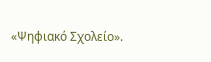«Ψηφιακό Σχολείο».